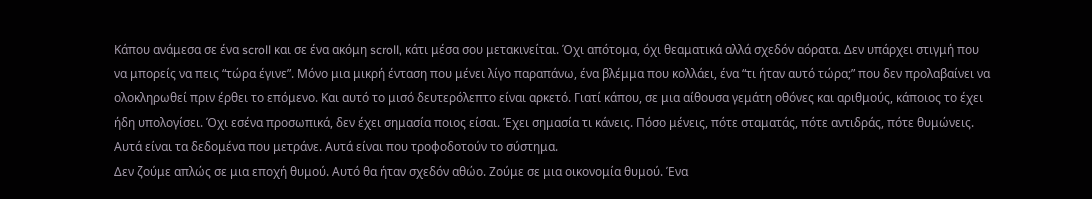Κάπου ανάμεσα σε ένα scroll και σε ένα ακόμη scroll, κάτι μέσα σου μετακινείται. Όχι απότομα, όχι θεαματικά αλλά σχεδόν αόρατα. Δεν υπάρχει στιγμή που να μπορείς να πεις “τώρα έγινε”. Μόνο μια μικρή ένταση που μένει λίγο παραπάνω, ένα βλέμμα που κολλάει, ένα “τι ήταν αυτό τώρα;” που δεν προλαβαίνει να ολοκληρωθεί πριν έρθει το επόμενο. Και αυτό το μισό δευτερόλεπτο είναι αρκετό. Γιατί κάπου, σε μια αίθουσα γεμάτη οθόνες και αριθμούς, κάποιος το έχει ήδη υπολογίσει. Όχι εσένα προσωπικά, δεν έχει σημασία ποιος είσαι. Έχει σημασία τι κάνεις. Πόσο μένεις, πότε σταματάς, πότε αντιδράς, πότε θυμώνεις. Αυτά είναι τα δεδομένα που μετράνε. Αυτά είναι που τροφοδοτούν το σύστημα.
Δεν ζούμε απλώς σε μια εποχή θυμού. Αυτό θα ήταν σχεδόν αθώο. Ζούμε σε μια οικονομία θυμού. Ένα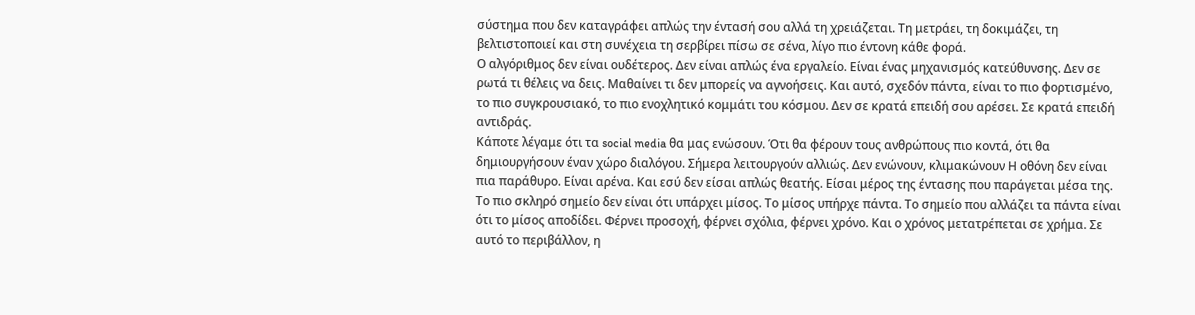σύστημα που δεν καταγράφει απλώς την έντασή σου αλλά τη χρειάζεται. Τη μετράει, τη δοκιμάζει, τη βελτιστοποιεί και στη συνέχεια τη σερβίρει πίσω σε σένα, λίγο πιο έντονη κάθε φορά.
Ο αλγόριθμος δεν είναι ουδέτερος. Δεν είναι απλώς ένα εργαλείο. Είναι ένας μηχανισμός κατεύθυνσης. Δεν σε ρωτά τι θέλεις να δεις. Μαθαίνει τι δεν μπορείς να αγνοήσεις. Και αυτό, σχεδόν πάντα, είναι το πιο φορτισμένο, το πιο συγκρουσιακό, το πιο ενοχλητικό κομμάτι του κόσμου. Δεν σε κρατά επειδή σου αρέσει. Σε κρατά επειδή αντιδράς.
Κάποτε λέγαμε ότι τα social media θα μας ενώσουν. Ότι θα φέρουν τους ανθρώπους πιο κοντά, ότι θα δημιουργήσουν έναν χώρο διαλόγου. Σήμερα λειτουργούν αλλιώς. Δεν ενώνουν, κλιμακώνουν Η οθόνη δεν είναι πια παράθυρο. Είναι αρένα. Και εσύ δεν είσαι απλώς θεατής. Είσαι μέρος της έντασης που παράγεται μέσα της. Το πιο σκληρό σημείο δεν είναι ότι υπάρχει μίσος. Το μίσος υπήρχε πάντα. Το σημείο που αλλάζει τα πάντα είναι ότι το μίσος αποδίδει. Φέρνει προσοχή, φέρνει σχόλια, φέρνει χρόνο. Και ο χρόνος μετατρέπεται σε χρήμα. Σε αυτό το περιβάλλον, η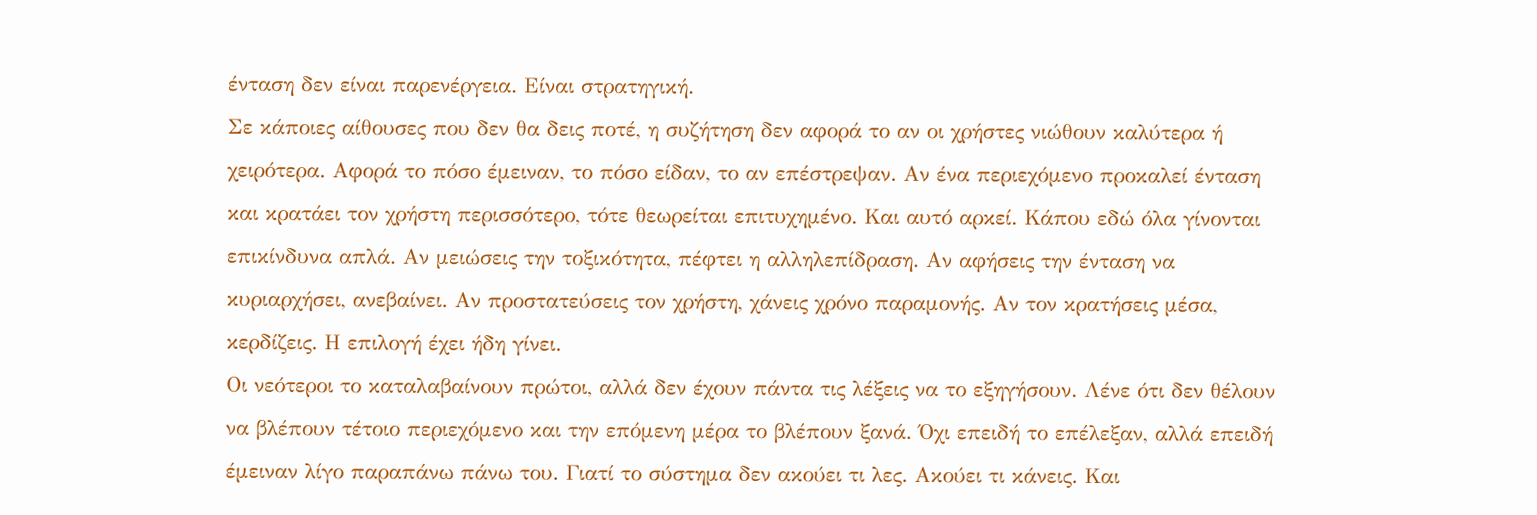ένταση δεν είναι παρενέργεια. Είναι στρατηγική.
Σε κάποιες αίθουσες που δεν θα δεις ποτέ, η συζήτηση δεν αφορά το αν οι χρήστες νιώθουν καλύτερα ή χειρότερα. Αφορά το πόσο έμειναν, το πόσο είδαν, το αν επέστρεψαν. Αν ένα περιεχόμενο προκαλεί ένταση και κρατάει τον χρήστη περισσότερο, τότε θεωρείται επιτυχημένο. Και αυτό αρκεί. Κάπου εδώ όλα γίνονται επικίνδυνα απλά. Αν μειώσεις την τοξικότητα, πέφτει η αλληλεπίδραση. Αν αφήσεις την ένταση να κυριαρχήσει, ανεβαίνει. Αν προστατεύσεις τον χρήστη, χάνεις χρόνο παραμονής. Αν τον κρατήσεις μέσα, κερδίζεις. Η επιλογή έχει ήδη γίνει.
Οι νεότεροι το καταλαβαίνουν πρώτοι, αλλά δεν έχουν πάντα τις λέξεις να το εξηγήσουν. Λένε ότι δεν θέλουν να βλέπουν τέτοιο περιεχόμενο και την επόμενη μέρα το βλέπουν ξανά. Όχι επειδή το επέλεξαν, αλλά επειδή έμειναν λίγο παραπάνω πάνω του. Γιατί το σύστημα δεν ακούει τι λες. Ακούει τι κάνεις. Και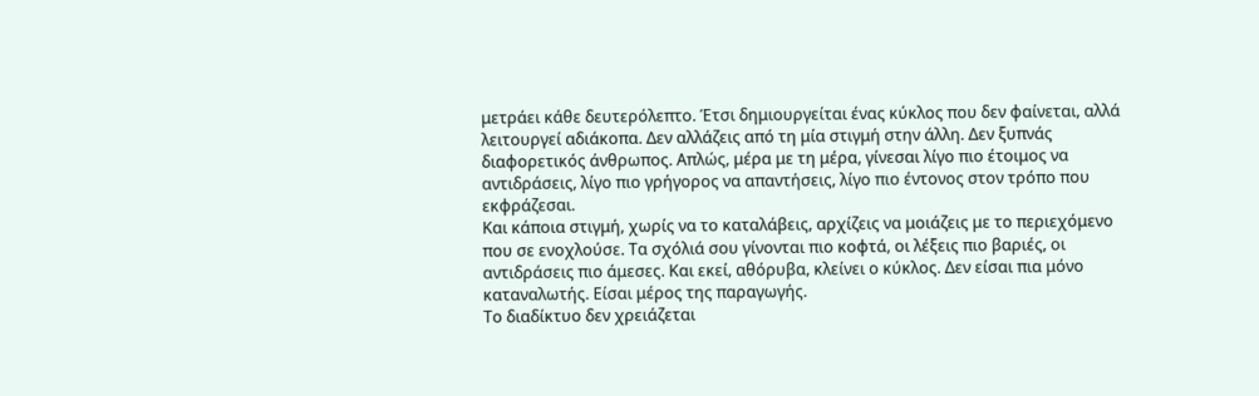μετράει κάθε δευτερόλεπτο. Έτσι δημιουργείται ένας κύκλος που δεν φαίνεται, αλλά λειτουργεί αδιάκοπα. Δεν αλλάζεις από τη μία στιγμή στην άλλη. Δεν ξυπνάς διαφορετικός άνθρωπος. Απλώς, μέρα με τη μέρα, γίνεσαι λίγο πιο έτοιμος να αντιδράσεις, λίγο πιο γρήγορος να απαντήσεις, λίγο πιο έντονος στον τρόπο που εκφράζεσαι.
Και κάποια στιγμή, χωρίς να το καταλάβεις, αρχίζεις να μοιάζεις με το περιεχόμενο που σε ενοχλούσε. Τα σχόλιά σου γίνονται πιο κοφτά, οι λέξεις πιο βαριές, οι αντιδράσεις πιο άμεσες. Και εκεί, αθόρυβα, κλείνει ο κύκλος. Δεν είσαι πια μόνο καταναλωτής. Είσαι μέρος της παραγωγής.
Το διαδίκτυο δεν χρειάζεται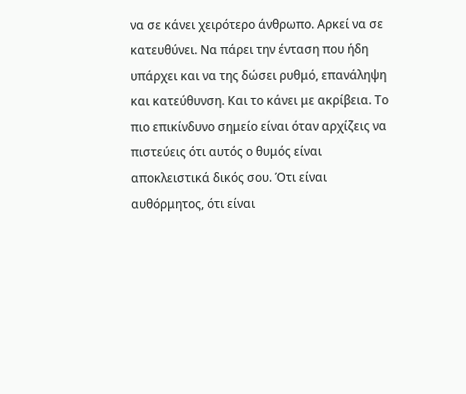να σε κάνει χειρότερο άνθρωπο. Αρκεί να σε κατευθύνει. Να πάρει την ένταση που ήδη υπάρχει και να της δώσει ρυθμό, επανάληψη και κατεύθυνση. Και το κάνει με ακρίβεια. Το πιο επικίνδυνο σημείο είναι όταν αρχίζεις να πιστεύεις ότι αυτός ο θυμός είναι αποκλειστικά δικός σου. Ότι είναι αυθόρμητος, ότι είναι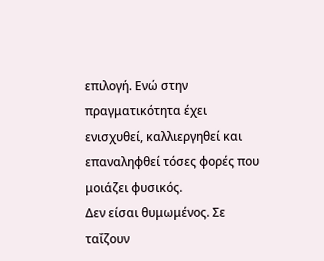επιλογή. Ενώ στην πραγματικότητα έχει ενισχυθεί, καλλιεργηθεί και επαναληφθεί τόσες φορές που μοιάζει φυσικός.
Δεν είσαι θυμωμένος. Σε ταΐζουν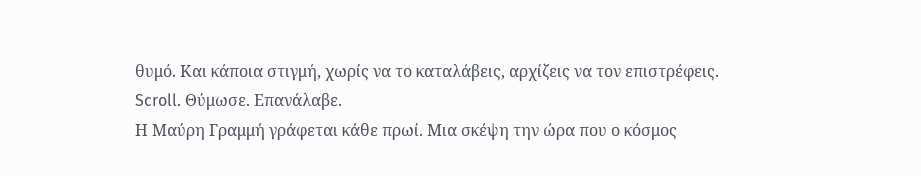θυμό. Και κάποια στιγμή, χωρίς να το καταλάβεις, αρχίζεις να τον επιστρέφεις.
Scroll. Θύμωσε. Επανάλαβε.
Η Μαύρη Γραμμή γράφεται κάθε πρωί. Μια σκέψη την ώρα που ο κόσμος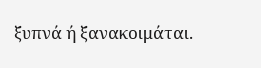ξυπνά ή ξανακοιμάται.